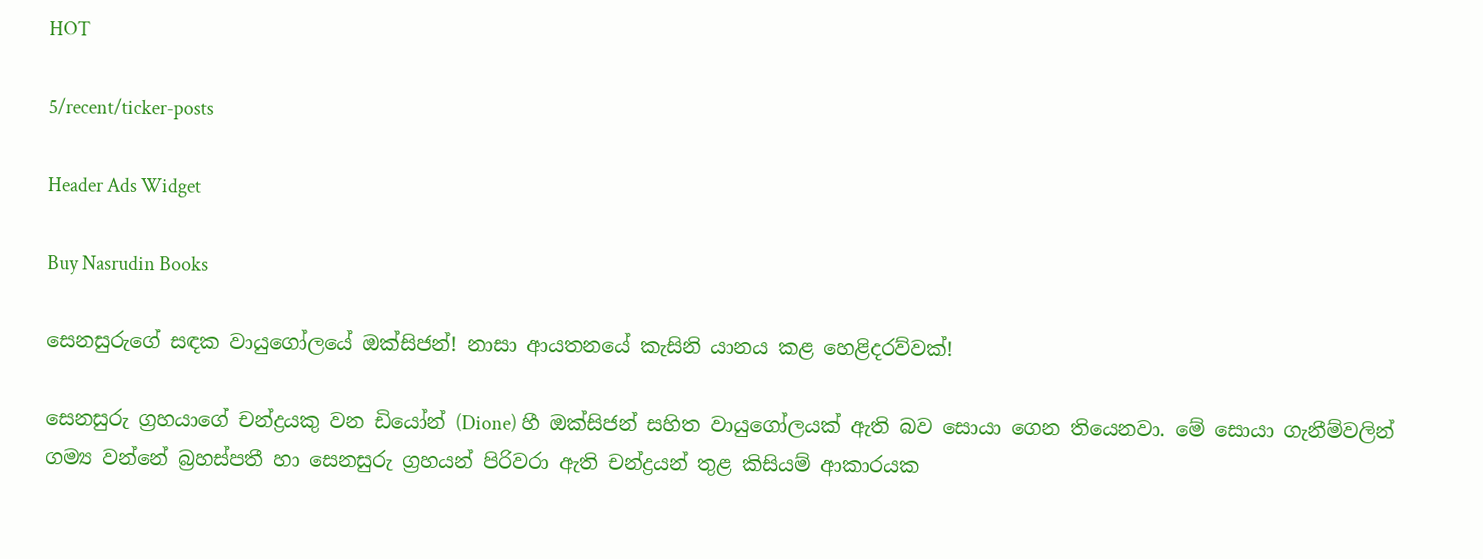HOT

5/recent/ticker-posts

Header Ads Widget

Buy Nasrudin Books

සෙනසුරුගේ සඳක වායුගෝලයේ ඔක්සිජන්! නාසා ආයතනයේ කැසිනි යානය කළ හෙළිදරව්වක්!

සෙනසුරු ග්‍රහයාගේ චන්ද්‍රයකු වන ඩියෝන් (Dione) හී ඔක්සිජන් සහිත වායුගෝලයක් ඇති බව සොයා ගෙන තියෙනවා. මේ සොයා ගැනීම්වලින් ගම්‍ය වන්නේ බ්‍රහස්පතී හා සෙනසුරු ග්‍රහයන් පිරිවරා ඇති චන්ද්‍රයන් තුළ කිසියම් ආකාරයක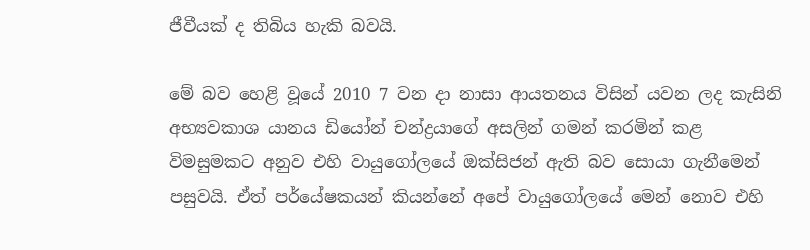ජීවීයක් ද තිබිය හැකි බවයි.

මේ බව හෙළි වූයේ 2010 7 වන දා නාසා ආයතනය විසින් යවන ලද කැසිනි අභ්‍යවකාශ යානය ඩියෝන් චන්ද්‍රයාගේ අසලින් ගමන් කරමින් කළ විමසුමකට අනුව එහි වායුගෝලයේ ඔක්සිජන් ඇති බව සොයා ගැනීමෙන් පසුවයි. ඒත් පර්යේෂකයන් කියන්නේ අපේ වායුගෝලයේ මෙන් නොව එහි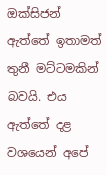ඔක්සිජන් ඇත්තේ ඉතාමත් තුනී මට්ටමකින් බවයි. එය ඇත්තේ දළ වශයෙන් අපේ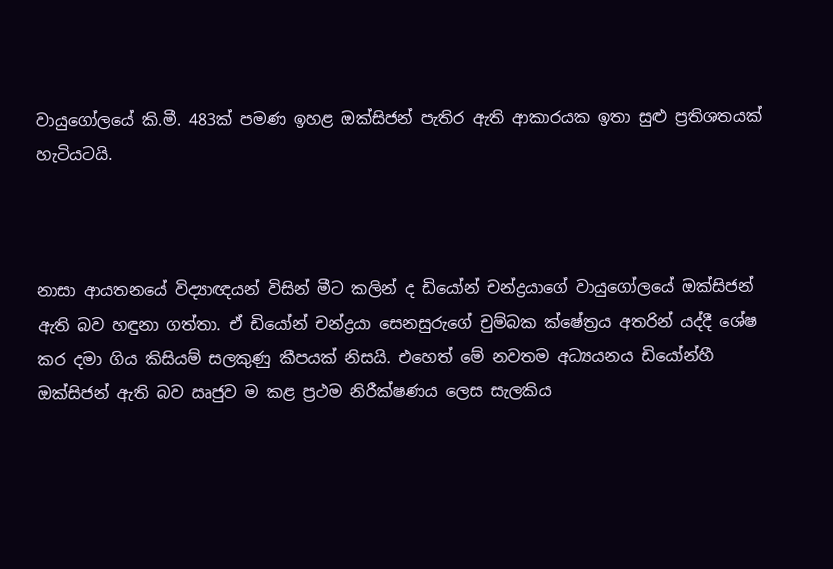වායුගෝලයේ කි.මී. 483ක් පමණ ඉහළ ඔක්සිජන් පැතිර ඇති ආකාරයක ඉතා සුළු ප්‍රතිශතයක් හැටියටයි.



නාසා ආයතනයේ විද්‍යාඥයන් විසින් මීට කලින් ද ඩියෝන් චන්ද්‍රයාගේ වායුගෝලයේ ඔක්සිජන් ඇති බව හඳුනා ගත්තා. ඒ ඩියෝන් චන්ද්‍රයා සෙනසුරුගේ චුම්බක ක්ෂේත්‍රය අතරින් යද්දී ශේෂ කර දමා ගිය කිසියම් සලකුණු කීපයක් නිසයි. එහෙත් මේ නවතම අධ්‍යයනය ඩියෝන්හී ඔක්සිජන් ඇති බව ඍජුව ම කළ ප්‍රථම නිරීක්ෂණය ලෙස සැලකිය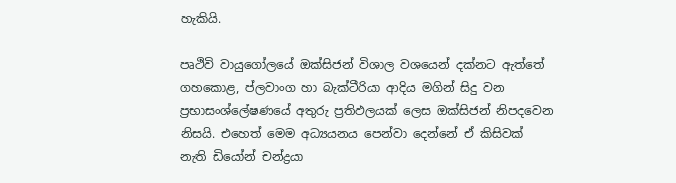හැකියි.

පෘථිවි වායුගෝලයේ ඔක්සිජන් විශාල වශයෙන් දක්නට ඇත්තේ ගහකොළ, ප්ලවාංග හා බැක්ටීරියා ආදිය මගින් සිදු වන ප්‍රභාසංශ්ලේෂණයේ අතුරු ප්‍රතිඵලයක් ලෙස ඔක්සිජන් නිපදවෙන නිසයි. එහෙත් මෙම අධ්‍යයනය පෙන්වා දෙන්නේ ඒ කිසිවක් නැති ඩියෝන් චන්ද්‍රයා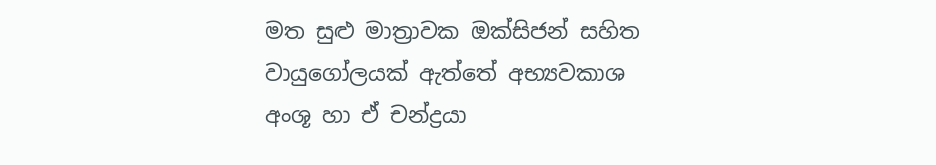මත සුළු මාත්‍රාවක ඔක්සිජන් සහිත වායුගෝලයක් ඇත්තේ අභ්‍යවකාශ අංශූ හා ඒ චන්ද්‍රයා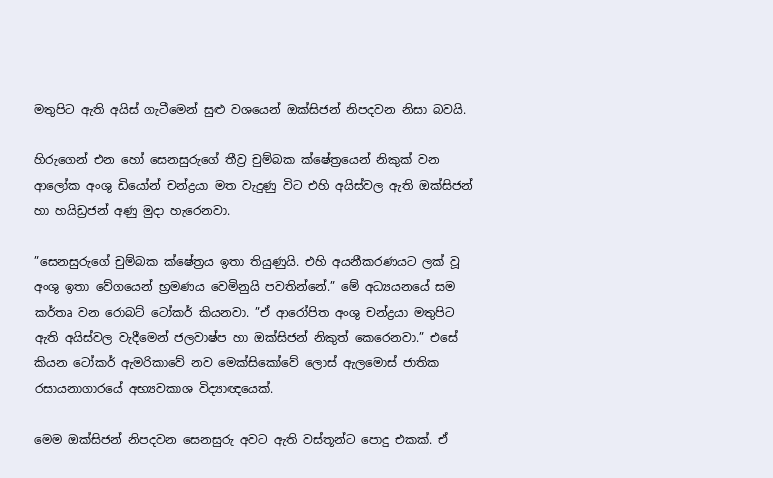මතුපිට ඇති අයිස් ගැටීමෙන් සුළු වශයෙන් ඔක්සිජන් නිපදවන නිසා බවයි.

හිරුගෙන් එන හෝ සෙනසුරුගේ තීව්‍ර චුම්බක ක්ෂේත්‍රයෙන් නිකුක් වන ආලෝක අංශු ඩියෝන් චන්ද්‍රයා මත වැදුණු විට එහි අයිස්වල ඇති ඔක්සිජන් හා හයිඩ්‍රජන් අණු මුදා හැරෙනවා.

”සෙනසුරුගේ චුම්බක ක්ෂේත්‍රය ඉතා තියුණුයි. එහි අයනීකරණයට ලක් වූ අංශු ඉතා වේගයෙන් භ්‍රමණය වෙමිනුයි පවතින්නේ.” මේ අධ්‍යයනයේ සම කර්තෘ වන රොබට් ටෝකර් කියනවා. ”ඒ ආරෝපිත අංශු චන්ද්‍රයා මතුපිට ඇති අයිස්වල වැදීමෙන් ජලවාෂ්ප හා ඔක්සිජන් නිකුත් කෙරෙනවා.” එසේ කියන ටෝකර් ඇමරිකාවේ නව මෙක්සිකෝවේ ලොස් ඇලමොස් ජාතික රසායනාගාරයේ අභ්‍යවකාශ විද්‍යාඥයෙක්.

මෙම ඔක්සිජන් නිපදවන සෙනසුරු අවට ඇති වස්තූන්ට පොදු එකක්. ඒ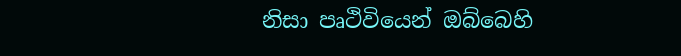නිසා පෘථිවියෙන් ඔබ්බෙහි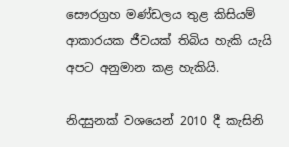සෞරග්‍රහ මණ්ඩලය තුළ කිසියම් ආකාරයක ජීවයක් තිබිය හැකි යැයි අපට අනුමාන කළ හැකියි.

නිදසුනක් වශයෙන් 2010 දී කැසිනි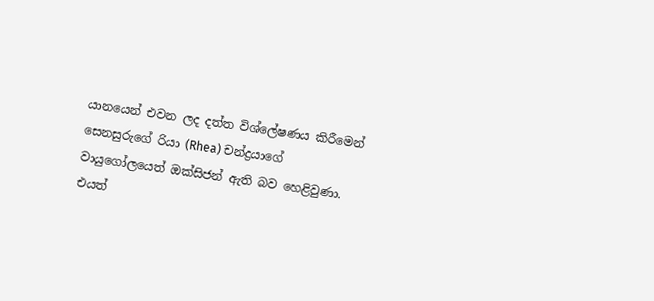යානයෙන් එවන ලද දත්ත විශ්ලේෂණය කිරීමෙන් සෙනසුරුගේ රියා (Rhea) චන්ද්‍රයාගේ වායුගෝලයෙත් ඔක්සිජන් ඇති බව හෙළිවුණා. එයත්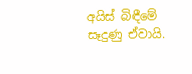අයිස් බිඳීමේ සෑදුණු ඒවායි.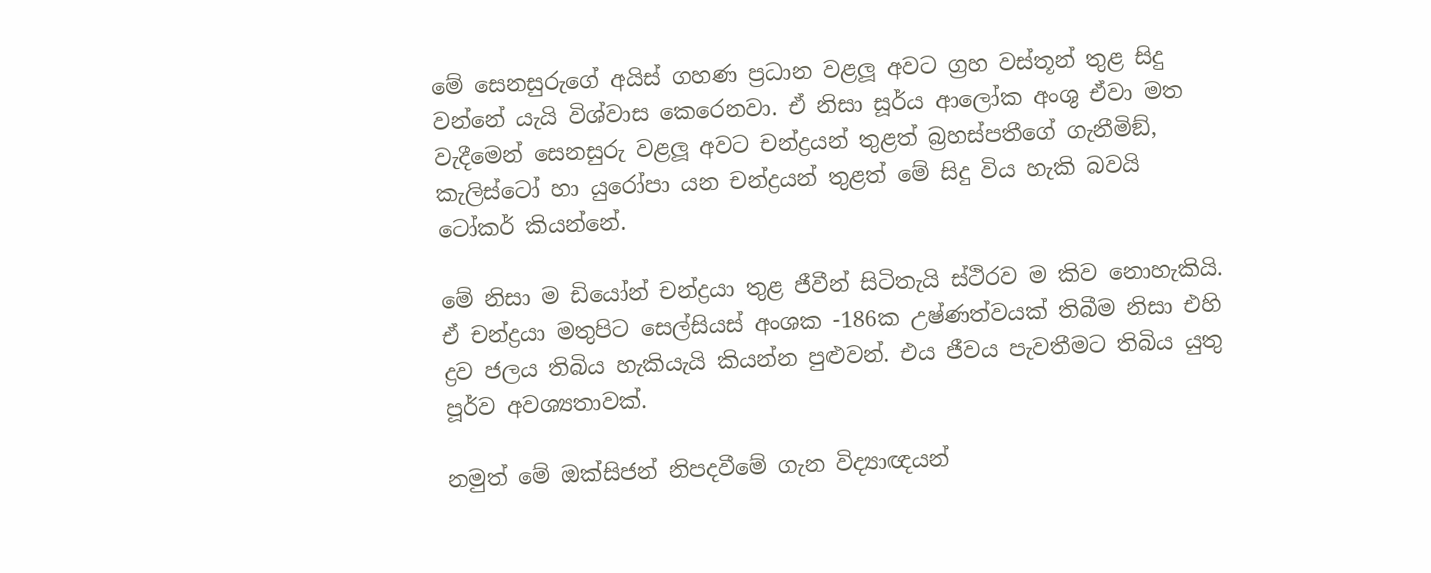මේ සෙනසුරුගේ අයිස් ගහණ ප්‍රධාන වළලූ අවට ග්‍රහ වස්තූන් තුළ සිදු වන්නේ යැයි විශ්වාස කෙරෙනවා. ඒ නිසා සූර්ය ආලෝක අංශු ඒවා මත වැදීමෙන් සෙනසුරු වළලූ අවට චන්ද්‍රයන් තුළත් බ්‍රහස්පතීගේ ගැනීමිඞ්, කැලිස්ටෝ හා යුරෝපා යන චන්ද්‍රයන් තුළත් මේ සිදු විය හැකි බවයි ටෝකර් කියන්නේ.

මේ නිසා ම ඩියෝන් චන්ද්‍රයා තුළ ජීවීන් සිටිතැයි ස්ථිරව ම කිව නොහැකියි. ඒ චන්ද්‍රයා මතුපිට සෙල්සියස් අංශක -186ක උෂ්ණත්වයක් තිබීම නිසා එහි ද්‍රව ජලය තිබිය හැකියැයි කියන්න පුළුවන්. එය ජීවය පැවතීමට තිබිය යුතු පූර්ව අවශ්‍යතාවක්.

නමුත් මේ ඔක්සිජන් නිපදවීමේ ගැන විද්‍යාඥයන්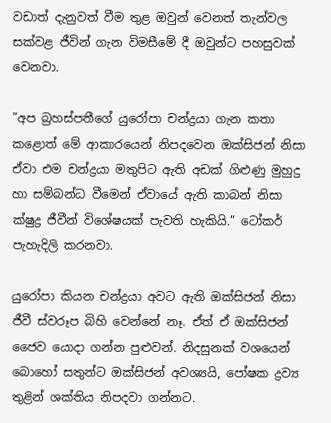වඩාත් දැනුවත් වීම තුළ ඔවුන් වෙනත් තැන්වල සක්වළ ජීවින් ගැන විමසීමේ දී ඔවුන්ට පහසුවක් වෙනවා.

”අප බ්‍රහස්පතීගේ යුරෝපා චන්ද්‍රයා ගැන කතා කළොත් මේ ආකාරයෙන් නිපදවෙන ඔක්සිජන් නිසා ඒවා එම චන්ද්‍රයා මතුපිට ඇති අඩක් ගිළුණු මුහුදු හා සම්බන්ධ වීමෙන් ඒවායේ ඇති කාබන් නිසා ක්ෂුද්‍ර ජීවීන් විශේෂයක් පැවති හැකියි.” ටෝකර් පැහැදිලි කරනවා.

යුරෝපා කියන චන්ද්‍රයා අවට ඇති ඔක්සිජන් නිසා ජීවී ස්වරූප බිහි වෙන්නේ නෑ. ඒත් ඒ ඔක්සිජන් ජෛව යොදා ගන්න පුළුවන්. නිදසුනක් වශයෙන් බොහෝ සතුන්ට ඔක්සිජන් අවශ්‍යයි, පෝෂක ද්‍රව්‍ය තුළින් ශක්තිය නිපදවා ගන්නට.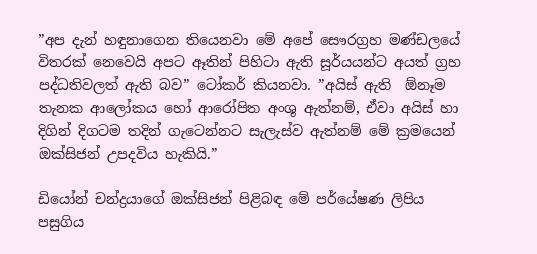”අප දැන් හඳුනාගෙන තියෙනවා මේ අපේ සෞරග්‍රහ මණ්ඩලයේ විතරක් නෙවෙයි අපට ඈතින් පිහිටා ඇති සූර්යයන්ට අයත් ග්‍රහ පද්ධතිවලත් ඇති බව” ටෝකර් කියනවා. ”අයිස් ඇති  ඕනෑම තැනක ආලෝකය හෝ ආරෝපිත අංශු ඇත්නම්, ඒවා අයිස් හා දිගින් දිගටම තදින් ගැටෙන්නට සැලැස්ව ඇත්නම් මේ ක්‍රමයෙන් ඔක්සිජන් උපදවිය හැකියි.”

ඩියෝන් චන්ද්‍රයාගේ ඔක්සිජන් පිළිබඳ මේ පර්යේෂණ ලිපිය පසුගිය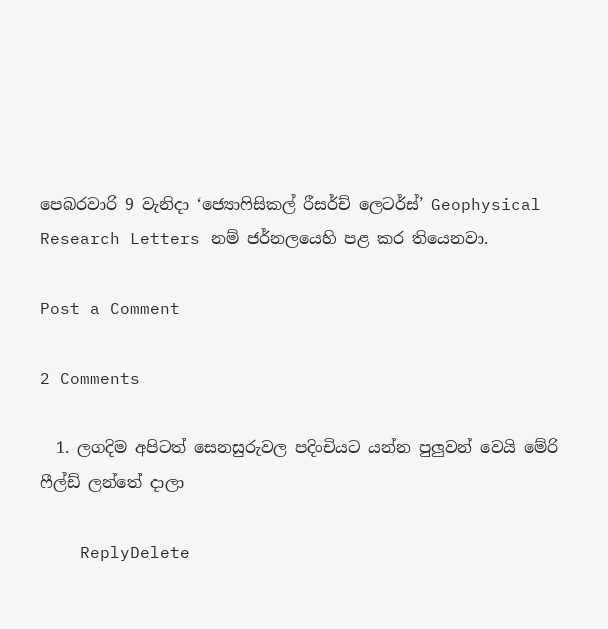පෙබරවාරි 9 වැනිදා ‘ජ්‍යොෆිසිකල් රීසර්ච් ලෙටර්ස්’ Geophysical Research Letters නම් ජර්නලයෙහි පළ කර තියෙනවා.

Post a Comment

2 Comments

  1. ලගදිම අපිටත් සෙනසුරුවල පදිංචියට යන්න පුලුවන් වෙයි මේරි ෆීල්ඩ් ලන්තේ දාලා

    ReplyDelete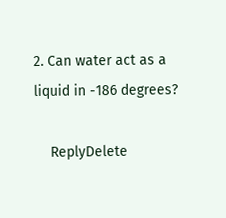2. Can water act as a liquid in -186 degrees?

    ReplyDelete